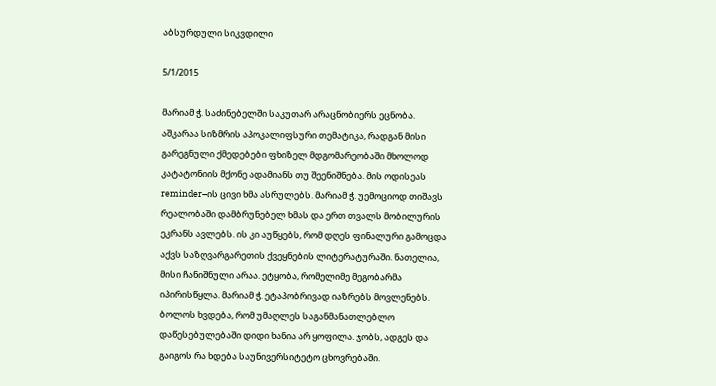აბსურდული სიკვდილი

5/1/2015

მარიამ ჭ. საძინებელში საკუთარ არაცნობიერს ეცნობა. აშკარაა სიზმრის აპოკალიფსური თემატიკა, რადგან მისი გარეგნული ქმედებები ფხიზელ მდგომარეობაში მხოლოდ კატატონიის მქონე ადამიანს თუ შეენიშნება. მის ოდისეას reminder–ის ცივი ხმა ასრულებს. მარიამ ჭ. უემოციოდ თიშავს რეალობაში დამბრუნებელ ხმას და ერთ თვალს მობილურის ეკრანს ავლებს. ის კი აუწყებს, რომ დღეს ფინალური გამოცდა აქვს საზღვარგარეთის ქვეყნების ლიტერატურაში. ნათელია, მისი ჩანიშნული არაა. ეტყობა, რომელიმე მეგობარმა იპირისწყლა. მარიამ ჭ. ეტაპობრივად იაზრებს მოვლენებს. ბოლოს ხვდება, რომ უმაღლეს საგანმანათლებლო დაწესებულებაში დიდი ხანია არ ყოფილა. ჯობს, ადგეს და გაიგოს რა ხდება საუნივერსიტეტო ცხოვრებაში.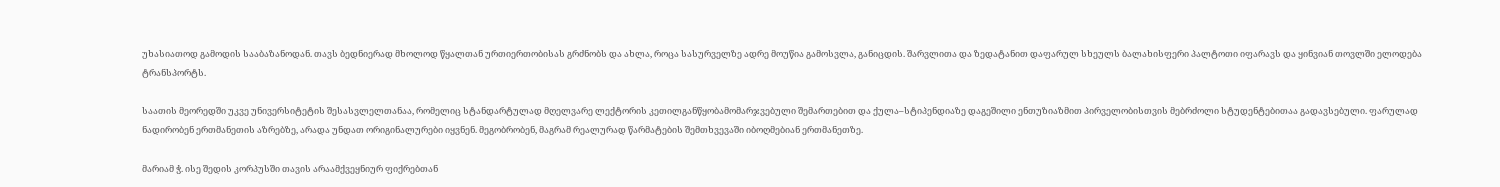უხასიათოდ გამოდის სააბაზანოდან. თავს ბედნიერად მხოლოდ წყალთან ურთიერთობისას გრძნობს და ახლა, როცა სასურველზე ადრე მოუწია გამოსვლა, განიცდის. შარვლითა და ზედატანით დაფარულ სხეულს ბალახისფერი პალტოთი იფარავს და ყინვიან თოვლში ელოდება ტრანსპორტს.

საათის მეორედში უკვე უნივერსიტეტის შესასვლელთანაა, რომელიც სტანდარტულად მღელვარე ლექტორის კეთილგანწყობამომარჯვებული შემართებით და ქულა–სტიპენდიაზე დაგეშილი ენთუზიაზმით პირველობისთვის მებრძოლი სტუდენტებითაა გადავსებული. ფარულად ნადირობენ ერთმანეთის აზრებზე, არადა უნდათ ორიგინალურები იყვნენ. მეგობრობენ, მაგრამ რეალურად წარმატების შემთხვევაში იბოღმებიან ერთმანეთზე.

მარიამ ჭ. ისე შედის კორპუსში თავის არაამქვეყნიურ ფიქრებთან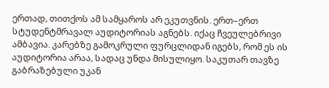ერთად, თითქოს ამ სამყაროს არ ეკუთვნის. ერთ–ერთ სტუდენტმრავალ აუდიტორიას აგნებს. იქაც ჩვეულებრივი ამბავია. კარებზე გამოკრული ფურცლიდან იგებს, რომ ეს ის აუდიტორია არაა, სადაც უნდა მისულიყო. საკუთარ თავზე გაბრაზებული უკან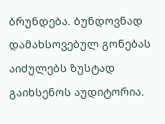ბრუნდება. ბუნდოვნად დამახსოვებულ გონებას აიძულებს ზუსტად გაიხსენოს აუდიტორია.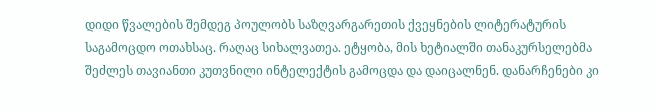დიდი წვალების შემდეგ პოულობს საზღვარგარეთის ქვეყნების ლიტერატურის საგამოცდო ოთახსაც. რაღაც სიხალვათეა. ეტყობა, მის ხეტიალში თანაკურსელებმა შეძლეს თავიანთი კუთვნილი ინტელექტის გამოცდა და დაიცალნენ. დანარჩენები კი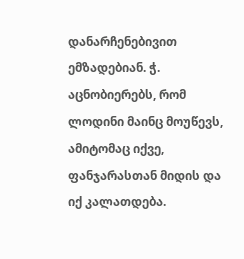დანარჩენებივით ემზადებიან. ჭ. აცნობიერებს, რომ ლოდინი მაინც მოუწევს, ამიტომაც იქვე, ფანჯარასთან მიდის და იქ კალათდება.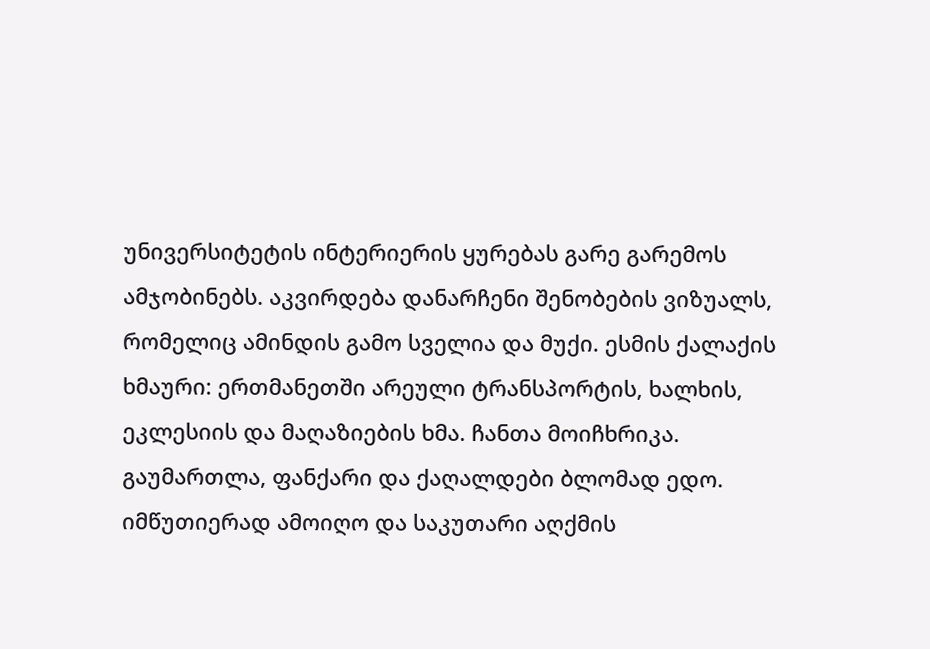უნივერსიტეტის ინტერიერის ყურებას გარე გარემოს ამჯობინებს. აკვირდება დანარჩენი შენობების ვიზუალს, რომელიც ამინდის გამო სველია და მუქი. ესმის ქალაქის ხმაური: ერთმანეთში არეული ტრანსპორტის, ხალხის, ეკლესიის და მაღაზიების ხმა. ჩანთა მოიჩხრიკა. გაუმართლა, ფანქარი და ქაღალდები ბლომად ედო. იმწუთიერად ამოიღო და საკუთარი აღქმის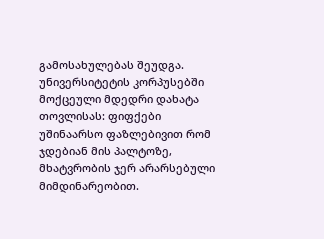გამოსახულებას შეუდგა. უნივერსიტეტის კორპუსებში მოქცეული მდედრი დახატა თოვლისას: ფიფქები უშინაარსო ფაზლებივით რომ ჯდებიან მის პალტოზე, მხატვრობის ჯერ არარსებული მიმდინარეობით.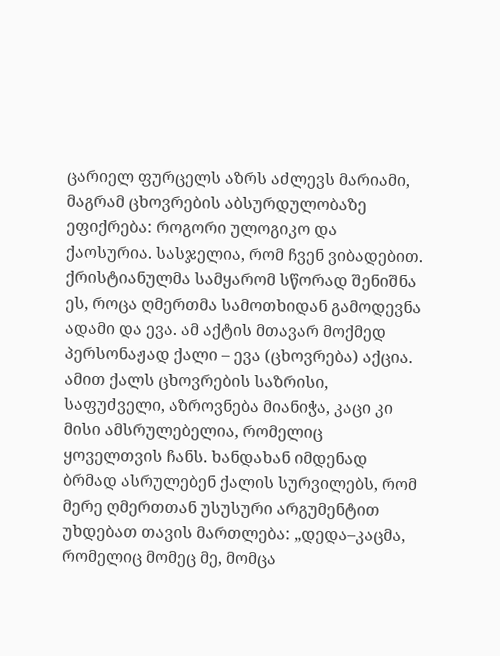ცარიელ ფურცელს აზრს აძლევს მარიამი, მაგრამ ცხოვრების აბსურდულობაზე ეფიქრება: როგორი ულოგიკო და ქაოსურია. სასჯელია, რომ ჩვენ ვიბადებით. ქრისტიანულმა სამყარომ სწორად შენიშნა ეს, როცა ღმერთმა სამოთხიდან გამოდევნა ადამი და ევა. ამ აქტის მთავარ მოქმედ პერსონაჟად ქალი – ევა (ცხოვრება) აქცია. ამით ქალს ცხოვრების საზრისი, საფუძველი, აზროვნება მიანიჭა, კაცი კი მისი ამსრულებელია, რომელიც ყოველთვის ჩანს. ხანდახან იმდენად ბრმად ასრულებენ ქალის სურვილებს, რომ მერე ღმერთთან უსუსური არგუმენტით უხდებათ თავის მართლება: „დედა–კაცმა, რომელიც მომეც მე, მომცა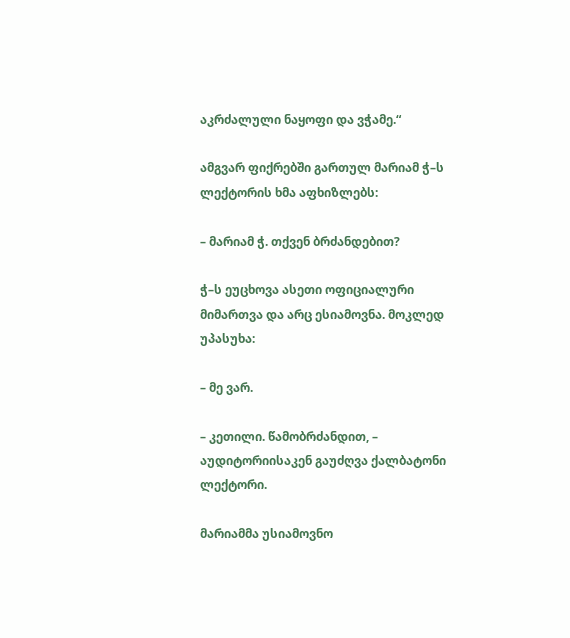აკრძალული ნაყოფი და ვჭამე.“

ამგვარ ფიქრებში გართულ მარიამ ჭ–ს ლექტორის ხმა აფხიზლებს:

– მარიამ ჭ. თქვენ ბრძანდებით?

ჭ–ს ეუცხოვა ასეთი ოფიციალური მიმართვა და არც ესიამოვნა. მოკლედ უპასუხა:

– მე ვარ.

– კეთილი. წამობრძანდით, – აუდიტორიისაკენ გაუძღვა ქალბატონი ლექტორი.

მარიამმა უსიამოვნო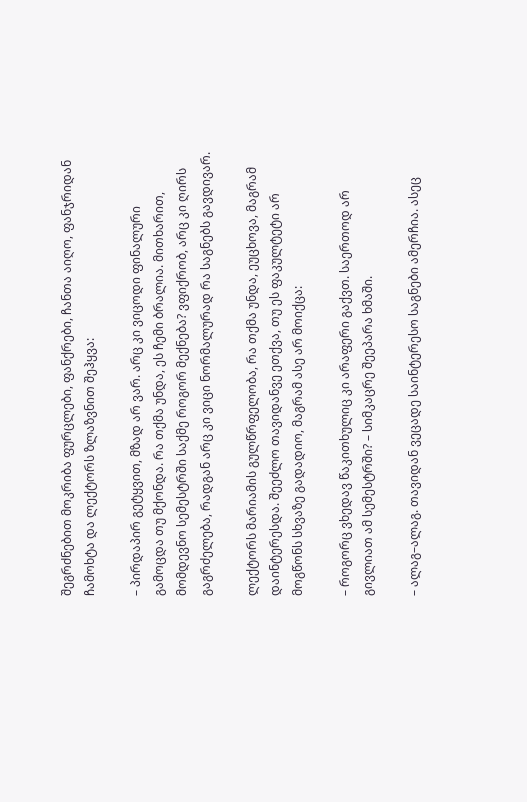შეგრძნებით მოკრიბა ფურცლები, ფანქრები, ჩანთა აიღო, ფანჯრიდან ჩამოხტა და ლექტორს ზლაზვნით შეჰყვა:

– პირდაპირ გეტყვით, მზად არ ვარ. არც კი ვიცოდი ფინალური გამოცდა თუ მქონდა. რა თქმა უნდა, ეს ჩემი ბრალია. მითხარით, მომდევნო სემესტრში საქმე როგორ მექნება? ვფიქრობ, არც კი ღირს გაგრძელება, რადგან არც კი ვიცი ნორმალურად რა საგნებს გავდივარ.

ლექტორს მარიამის გულწრფელობა, რა თქმა უნდა, ეუცხოვა, მაგრამ დაინტერესდა. შეეძლო თავიდანვე ეთქვა, თუ ეს ფაკულტეტი არ მოგწონს სხვაზე გადადიო, მაგრამ ასე არ მოიქცა:

– როგორც ვხედავ წაკითხულიც კი არაფერი გაქვთ. საერთოდ არ გივლიათ ამ სემესტრში? – სიმკაცრე შეეპარა ხმაში.

– ალაგ–ალაგ. თავიდან ვეცადე საინტერესო საგნები ამერჩია. ასეც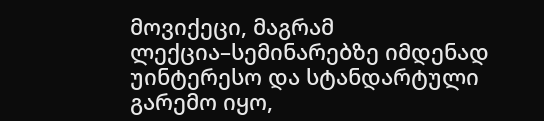მოვიქეცი, მაგრამ ლექცია–სემინარებზე იმდენად უინტერესო და სტანდარტული გარემო იყო,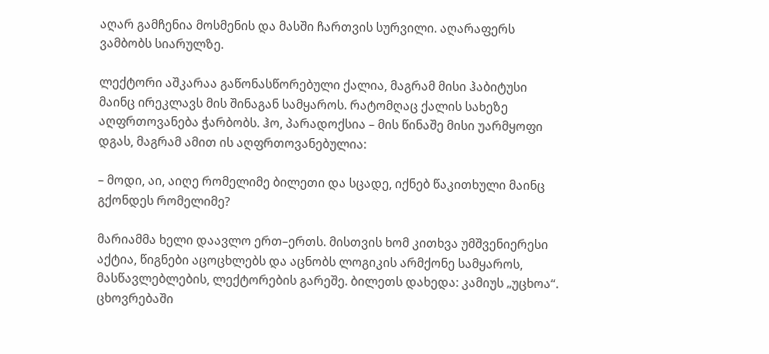აღარ გამჩენია მოსმენის და მასში ჩართვის სურვილი. აღარაფერს ვამბობს სიარულზე.

ლექტორი აშკარაა გაწონასწორებული ქალია, მაგრამ მისი ჰაბიტუსი მაინც ირეკლავს მის შინაგან სამყაროს. რატომღაც ქალის სახეზე აღფრთოვანება ჭარბობს. ჰო, პარადოქსია – მის წინაშე მისი უარმყოფი დგას, მაგრამ ამით ის აღფრთოვანებულია:

– მოდი, აი, აიღე რომელიმე ბილეთი და სცადე, იქნებ წაკითხული მაინც გქონდეს რომელიმე?

მარიამმა ხელი დაავლო ერთ–ერთს. მისთვის ხომ კითხვა უმშვენიერესი აქტია, წიგნები აცოცხლებს და აცნობს ლოგიკის არმქონე სამყაროს, მასწავლებლების, ლექტორების გარეშე. ბილეთს დახედა: კამიუს „უცხოა“. ცხოვრებაში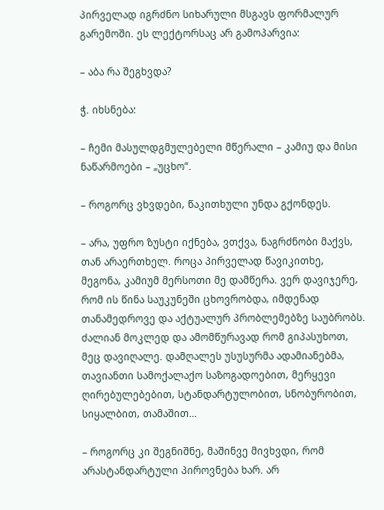პირველად იგრძნო სიხარული მსგავს ფორმალურ გარემოში. ეს ლექტორსაც არ გამოპარვია:

– აბა რა შეგხვდა?

ჭ. იხსნება:

– ჩემი მასულდგმულებელი მწერალი – კამიუ და მისი ნაწარმოები – „უცხო“.

– როგორც ვხვდები, წაკითხული უნდა გქონდეს.

– არა, უფრო ზუსტი იქნება, ვთქვა, ნაგრძნობი მაქვს, თან არაერთხელ. როცა პირველად წავიკითხე, მეგონა, კამიუმ მერსოთი მე დამწერა. ვერ დავიჯერე, რომ ის წინა საუკუნეში ცხოვრობდა, იმდენად თანამედროვე და აქტუალურ პრობლემებზე საუბრობს. ძალიან მოკლედ და ამომწურავად რომ გიპასუხოთ, მეც დავიღალე. დამღალეს უსუსურმა ადამიანებმა, თავიანთი სამოქალაქო საზოგადოებით, მერყევი ღირებულებებით, სტანდარტულობით, სნობურობით, სიყალბით, თამაშით…

– როგორც კი შეგნიშნე, მაშინვე მივხვდი, რომ არასტანდარტული პიროვნება ხარ. არ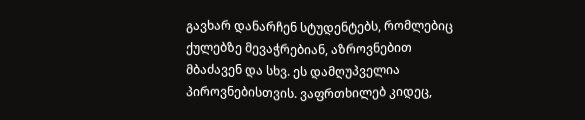გავხარ დანარჩენ სტუდენტებს, რომლებიც ქულებზე მევაჭრებიან, აზროვნებით მბაძავენ და სხვ. ეს დამღუპველია პიროვნებისთვის. ვაფრთხილებ კიდეც,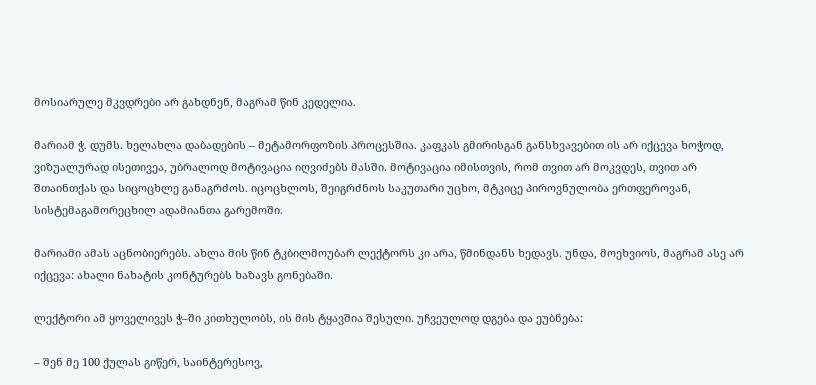მოსიარულე მკვდრები არ გახდნენ, მაგრამ წინ კედელია.

მარიამ ჭ. დუმს. ხელახლა დაბადების – მეტამორფოზის პროცესშია. კაფკას გმირისგან განსხვავებით ის არ იქცევა ხოჭოდ, ვიზუალურად ისეთივეა, უბრალოდ მოტივაცია იღვიძებს მასში. მოტივაცია იმისთვის, რომ თვით არ მოკვდეს, თვით არ შთაინთქას და სიცოცხლე განაგრძოს. იცოცხლოს, შეიგრძნოს საკუთარი უცხო, მტკიცე პიროვნულობა ერთფეროვან, სისტემაგამორეცხილ ადამიანთა გარემოში.

მარიამი ამას აცნობიერებს. ახლა მის წინ ტკბილმოუბარ ლექტორს კი არა, წმინდანს ხედავს. უნდა, მოეხვიოს, მაგრამ ასე არ იქცევა: ახალი ნახატის კონტურებს ხაზავს გონებაში.

ლექტორი ამ ყოველივეს ჭ–ში კითხულობს, ის მის ტყავშია შესული. უჩვეულოდ დგება და ეუბნება:

– შენ მე 100 ქულას გიწერ, საინტერესოვ,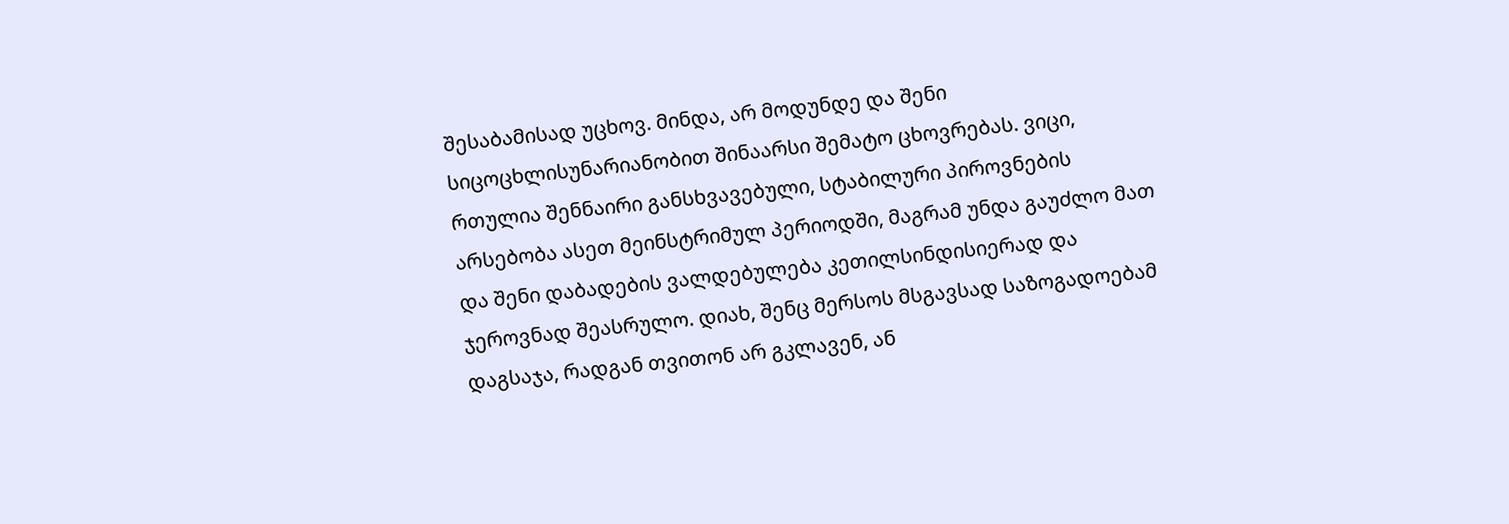შესაბამისად უცხოვ. მინდა, არ მოდუნდე და შენი სიცოცხლისუნარიანობით შინაარსი შემატო ცხოვრებას. ვიცი, რთულია შენნაირი განსხვავებული, სტაბილური პიროვნების არსებობა ასეთ მეინსტრიმულ პერიოდში, მაგრამ უნდა გაუძლო მათ და შენი დაბადების ვალდებულება კეთილსინდისიერად და ჯეროვნად შეასრულო. დიახ, შენც მერსოს მსგავსად საზოგადოებამ დაგსაჯა, რადგან თვითონ არ გკლავენ, ან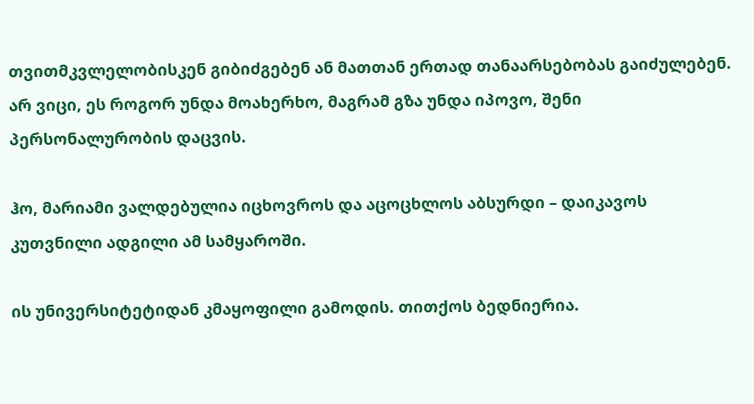თვითმკვლელობისკენ გიბიძგებენ ან მათთან ერთად თანაარსებობას გაიძულებენ. არ ვიცი, ეს როგორ უნდა მოახერხო, მაგრამ გზა უნდა იპოვო, შენი პერსონალურობის დაცვის.

ჰო, მარიამი ვალდებულია იცხოვროს და აცოცხლოს აბსურდი – დაიკავოს კუთვნილი ადგილი ამ სამყაროში.

ის უნივერსიტეტიდან კმაყოფილი გამოდის. თითქოს ბედნიერია.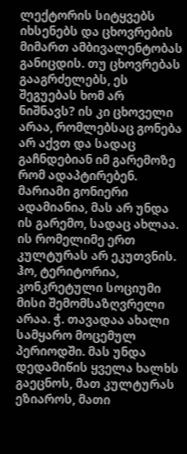ლექტორის სიტყვებს იხსენებს და ცხოვრების მიმართ ამბივალენტობას განიცდის. თუ ცხოვრებას გააგრძელებს, ეს შეგუებას ხომ არ ნიშნავს? ის კი ცხოველი არაა, რომლებსაც გონება არ აქვთ და სადაც გაჩნდებიან იმ გარემოზე რომ ადაპტირებენ. მარიამი გონიერი ადამიანია, მას არ უნდა ის გარემო, სადაც ახლაა. ის რომელიმე ერთ კულტურას არ ეკუთვნის. ჰო, ტერიტორია, კონკრეტული სოციუმი მისი შემომსაზღვრელი არაა. ჭ. თავადაა ახალი სამყარო მოცემულ პერიოდში. მას უნდა დედამიწის ყველა ხალხს გაეცნოს, მათ კულტურას ეზიაროს, მათი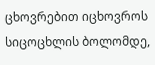ცხოვრებით იცხოვროს სიცოცხლის ბოლომდე,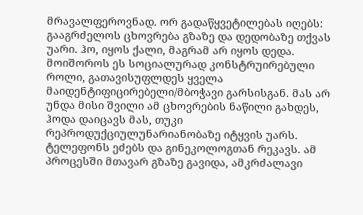მრავალფეროვნად. ორ გადაწყვეტილებას იღებს: გააგრძელოს ცხოვრება გზაზე და დედობაზე თქვას უარი. ჰო, იყოს ქალი, მაგრამ არ იყოს დედა. მოიშოროს ეს სოციალურად კონსტრუირებული როლი, გათავისუფლდეს ყველა მაიდენტიფიცირებელი/მბოჭავი გარსისგან. მას არ უნდა მისი შვილი ამ ცხოვრების ნაწილი გახდეს, ჰოდა დაიცავს მას, თუკი რეპროდუქციულუნარიანობაზე იტყვის უარს. ტელეფონს ეძებს და გინეკოლოგთან რეკავს. ამ პროცესში მთავარ გზაზე გავიდა, ამკრძალავი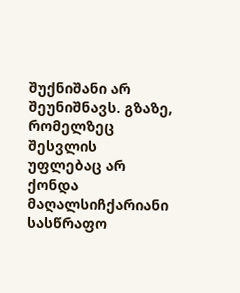შუქნიშანი არ შეუნიშნავს. გზაზე, რომელზეც შესვლის უფლებაც არ ქონდა მაღალსიჩქარიანი სასწრაფო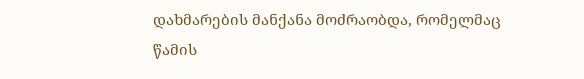დახმარების მანქანა მოძრაობდა, რომელმაც წამის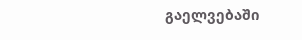გაელვებაში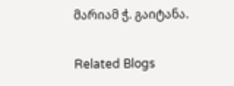მარიამ ჭ. გაიტანა.

Related Blogs